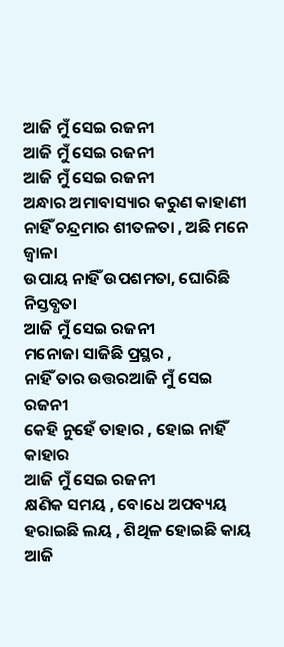ଆଜି ମୁଁ ସେଇ ରଜନୀ
ଆଜି ମୁଁ ସେଇ ରଜନୀ
ଆଜି ମୁଁ ସେଇ ରଜନୀ
ଅନ୍ଧାର ଅମାବାସ୍ୟାର କରୁଣ କାହାଣୀ
ନାହିଁ ଚନ୍ଦ୍ରମାର ଶୀତଳତା , ଅଛି ମନେ ଜ୍ୱାଳା
ଉପାୟ ନାହିଁ ଉପଶମତା, ଘୋରିଛି ନିସ୍ତବ୍ଧତା
ଆଜି ମୁଁ ସେଇ ରଜନୀ
ମନୋଜା ସାଜିଛି ପ୍ରସ୍ଥର ,
ନାହିଁ ତାର ଉତ୍ତରଆଜି ମୁଁ ସେଇ ରଜନୀ
କେହି ନୁହେଁ ତାହାର , ହୋଇ ନାହିଁ କାହାର
ଆଜି ମୁଁ ସେଇ ରଜନୀ
କ୍ଷଣିକ ସମୟ , ବୋଧେ ଅପବ୍ୟୟ
ହରାଇଛି ଲୟ , ଶିଥିଳ ହୋଇଛି କାୟ
ଆଜି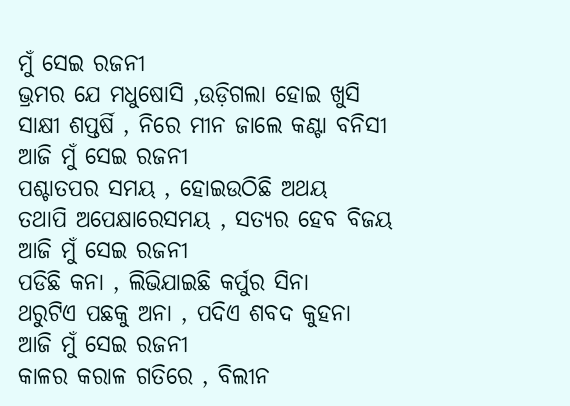ମୁଁ ସେଇ ରଜନୀ
ଭ୍ରମର ଯେ ମଧୁଷୋସି ,ଉଡ଼ିଗଲା ହୋଇ ଖୁସି
ସାକ୍ଷୀ ଶପ୍ତର୍ଷି , ନିରେ ମୀନ ଜାଲେ କଣ୍ଟା ବନିସୀ
ଆଜି ମୁଁ ସେଇ ରଜନୀ
ପଶ୍ଚାତପର ସମୟ , ହୋଇଉଠିଛି ଅଥୟ
ତଥାପି ଅପେକ୍ଷାରେସମୟ , ସତ୍ୟର ହେବ ବିଜୟ
ଆଜି ମୁଁ ସେଇ ରଜନୀ
ପଡିଛି କନା , ଲିଭିଯାଇଛି କର୍ପୁର ସିନା
ଥରୁଟିଏ ପଛକୁ ଅନା , ପଦିଏ ଶବଦ କୁହନା
ଆଜି ମୁଁ ସେଇ ରଜନୀ
କାଳର କରାଳ ଗତିରେ , ବିଲୀନ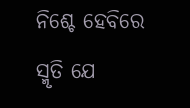ନିଶ୍ଚେ ହେବିରେ
ସ୍ମୃତି ଯେ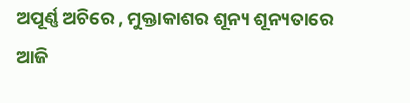ଅପୂର୍ଣ୍ଣ ଅଚିରେ , ମୁକ୍ତାକାଶର ଶୂନ୍ୟ ଶୂନ୍ୟତାରେ
ଆଜି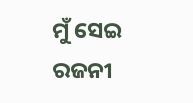ମୁଁ ସେଇ ରଜନୀ